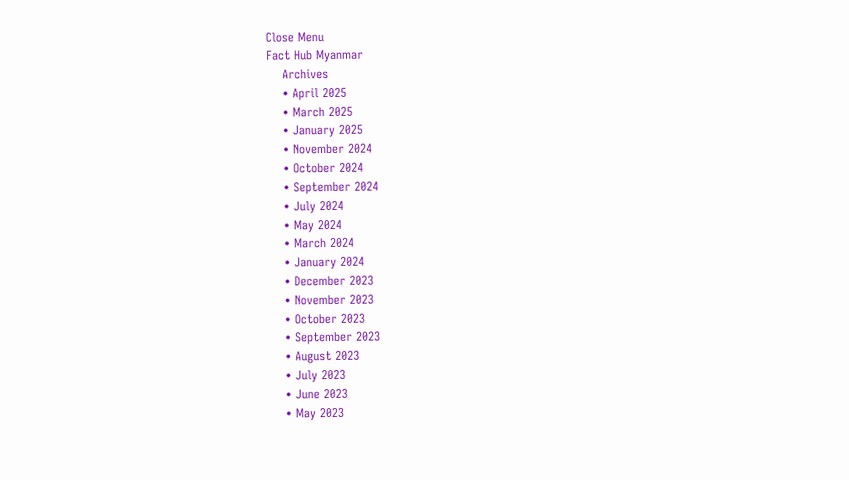Close Menu
Fact Hub Myanmar
    Archives
    • April 2025
    • March 2025
    • January 2025
    • November 2024
    • October 2024
    • September 2024
    • July 2024
    • May 2024
    • March 2024
    • January 2024
    • December 2023
    • November 2023
    • October 2023
    • September 2023
    • August 2023
    • July 2023
    • June 2023
    • May 2023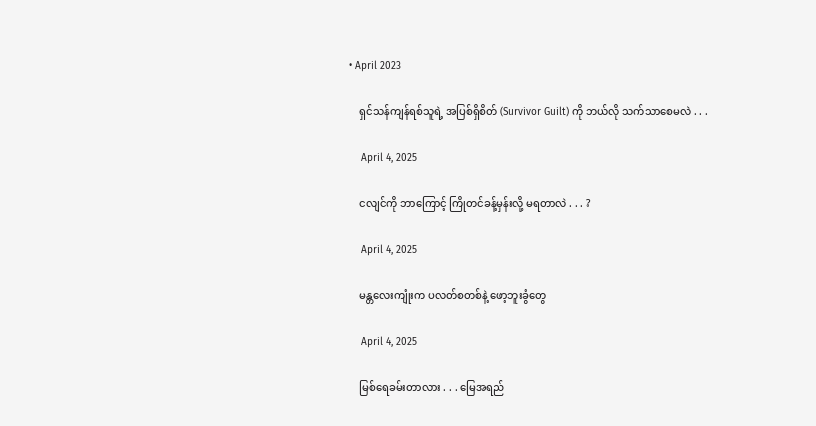• April 2023

    ရှင်သန်ကျန်ရစ်သူရဲ့ အပြစ်ရှိစိတ် (Survivor Guilt) ကို ဘယ်လို သက်သာစေမလဲ . . .

    April 4, 2025

    ငလျင်ကို ဘာကြောင့် ကြိုတင်ခန့်မှန်းလို့ မရတာလဲ . . . ?

    April 4, 2025

    မန္တလေးကျုံးက ပလတ်စတစ်နဲ့ ဖော့ဘူးခွံတွေ

    April 4, 2025

    မြစ်ရေခမ်းတာလား . . . မြေအရည်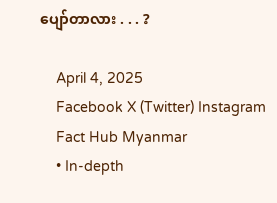ပျော်တာလား . . . ?

    April 4, 2025
    Facebook X (Twitter) Instagram
    Fact Hub Myanmar
    • In-depth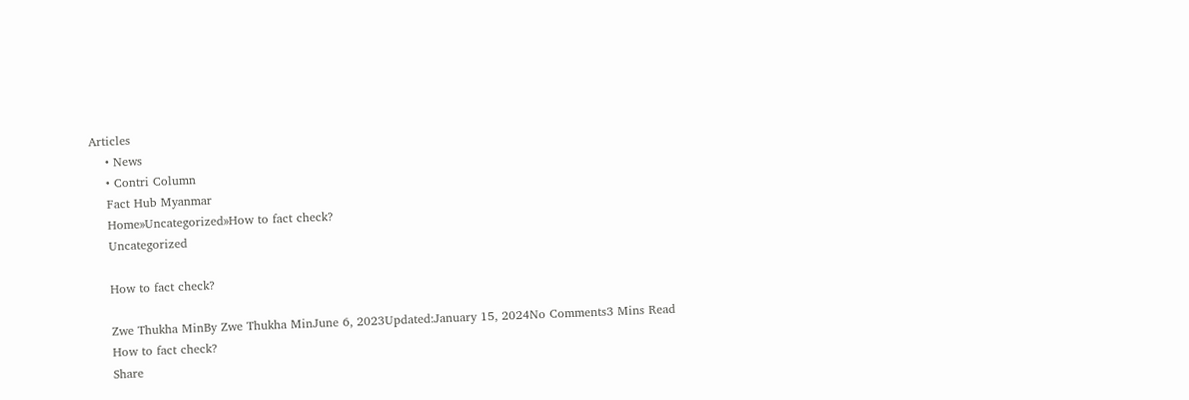Articles
    • News
    • Contri Column
    Fact Hub Myanmar
    Home»Uncategorized»How to fact check?
    Uncategorized

    How to fact check?

    Zwe Thukha MinBy Zwe Thukha MinJune 6, 2023Updated:January 15, 2024No Comments3 Mins Read
    How to fact check?
    Share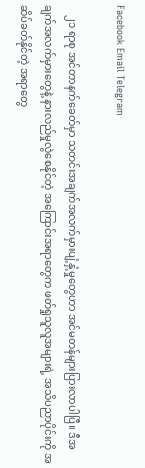Facebook Email Telegram

    ၂၁ ရာစု အင်တာနက်ခေတ်မှာ သတင်းအချက်အလက်မှားပျံ့နှံ့မှုတွေဟာ အင်မတန်များပြားလာပါပြီ။ ဒီအချက်အလက်မှားတွေနဲ့ နားလည်မှုလွဲစေနိုင်တဲ့ အ‌ကြောင်းအရာတွေက ဖတ်ရှုသူလူအများရဲ့ အသိပညာပိုင်းကို အဆိပ်ခတ်နိုင်တဲ့ အရာတွေ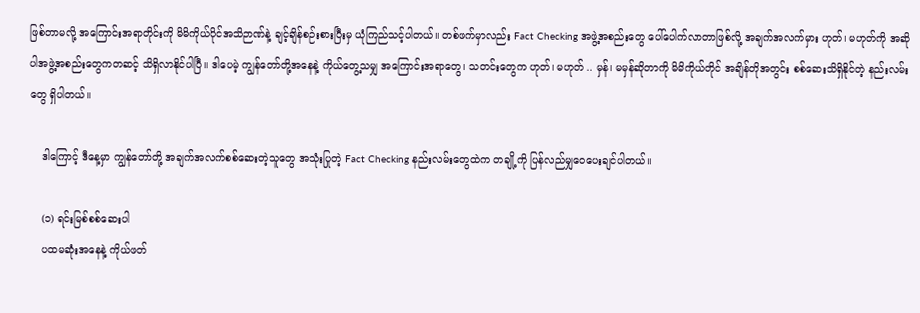ဖြစ်တာမလို့ အကြောင်းအရာတိုင်းကို မိမိကိုယ်ပိုင်အသိဉာဏ်နဲ့ ချင့်ချိန်စဉ်းစားပြီးမှ ယုံကြည်သင့်ပါတယ်။ တစ်ဖက်မှာလည်း Fact Checking အဖွဲ့အစည်းတွေ ပေါ်ပေါက်လာတာဖြစ်လို့ အချက်အလက်မှား ဟုတ်၊ မဟုတ်ကို အဆိုပါအဖွဲ့အစည်းတွေကတဆင့် သိရှိလာနိုင်ပါပြီ။ ဒါပေမဲ့ ကျွန်တော်တို့အနေနဲ့ ကိုယ်တွေ့သမျှ အကြောင်းအရာတွေ၊ သတင်းတွေက ဟုတ်၊ မဟုတ် .. မှန်၊ မမှန်ဆိုတာကို မိမိကိုယ်တိုင် အချိန်တိုအတွင်း စစ်ဆေးသိရှိနိုင်တဲ့ နည်းလမ်းတွေ ရှိပါတယ်။

    ဒါကြောင့် ဒီနေ့မှာ ကျွန်တော်တို့ အချက်အလက်စစ်ဆေးတဲ့သူတွေ အသုံးပြုတဲ့ Fact Checking နည်းလမ်းတွေထဲက တချို့ကို ပြန်လည်မျှဝေပေးချင်ပါတယ်။

    (၁) ရင်းမြစ်စစ်‌ဆေးပါ
    ပထမဆုံးအနေနဲ့ ကိုယ်ဖတ်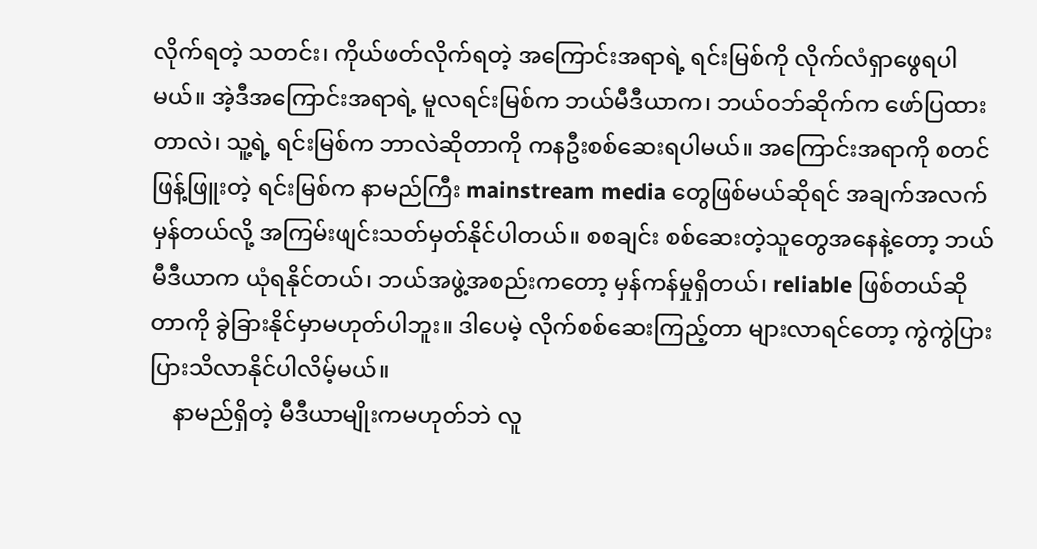လိုက်ရတဲ့ သတင်း၊ ကိုယ်ဖတ်လိုက်ရတဲ့ အကြောင်းအရာရဲ့ ရင်းမြစ်ကို လိုက်လံရှာဖွေရပါမယ်။ အဲ့ဒီအကြောင်းအရာရဲ့ မူလရင်းမြစ်က ဘယ်မီဒီယာက၊ ဘယ်ဝဘ်ဆိုက်က ဖော်ပြထားတာလဲ၊ သူ့ရဲ့ ရင်းမြစ်က ဘာလဲဆိုတာကို ကနဦးစစ်ဆေးရပါမယ်။ အကြောင်းအရာကို စတင်ဖြန့်ဖြူးတဲ့ ရင်းမြစ်က နာမည်ကြီး mainstream media တွေဖြစ်မယ်ဆိုရင် အချက်အလက်မှန်တယ်လို့ အကြမ်းဖျင်းသတ်မှတ်နိုင်ပါတယ်။ စစချင်း စစ်ဆေးတဲ့သူတွေအနေနဲ့တော့ ဘယ်မီဒီယာက ယုံရနိုင်တယ်၊ ဘယ်အဖွဲ့အစည်းကတော့ မှန်ကန်မှုရှိတယ်၊ reliable ဖြစ်တယ်ဆိုတာကို ခွဲခြားနိုင်မှာမဟုတ်ပါဘူး။ ဒါပေမဲ့ လိုက်စစ်ဆေးကြည့်တာ များလာရင်တော့ ကွဲကွဲပြားပြားသိလာနိုင်ပါလိမ့်မယ်။
    နာမည်ရှိတဲ့ မီဒီယာမျိုးကမဟုတ်ဘဲ လူ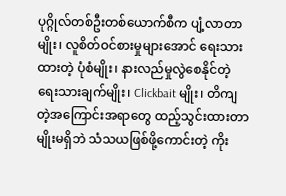ပုဂ္ဂိုလ်တစ်ဦးတစ်ယောက်စီက ပျံ့လာတာမျိုး၊ လူစိတ်ဝင်စားမှုများအောင် ‌ရေးသားထားတဲ့ ပုံစံမျိုး၊ နားလည်မှုလွဲစေနိုင်တဲ့ ရေးသားချက်မျိုး၊ Clickbait မျိုး၊ တိကျတဲ့အကြောင်းအရာတွေ ထည့်သွင်းထားတာမျိုးမရှိဘဲ သံသယဖြစ်ဖို့ကောင်းတဲ့ ကိုး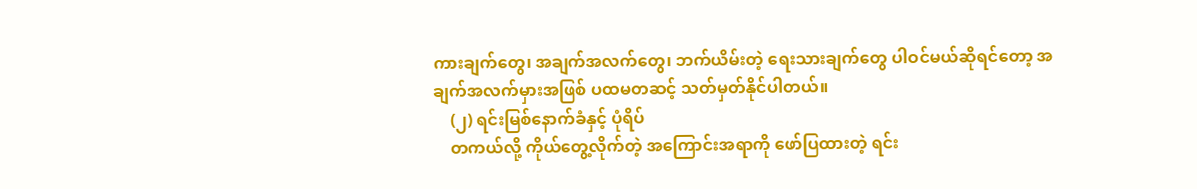ကားချက်တွေ၊ အချက်အလက်တွေ၊ ဘက်ယိမ်းတဲ့ ရေးသားချက်တွေ ပါဝင်မယ်ဆိုရင်တော့ အချက်အလက်မှားအဖြစ် ပထမတဆင့် သတ်မှတ်နိုင်ပါတယ်။
    (၂) ရင်းမြစ်နောက်ခံနှင့် ပုံရိပ်
    တကယ်လို့ ကိုယ်တွေ့လိုက်တဲ့ အကြောင်းအရာကို ဖော်ပြထားတဲ့ ရင်း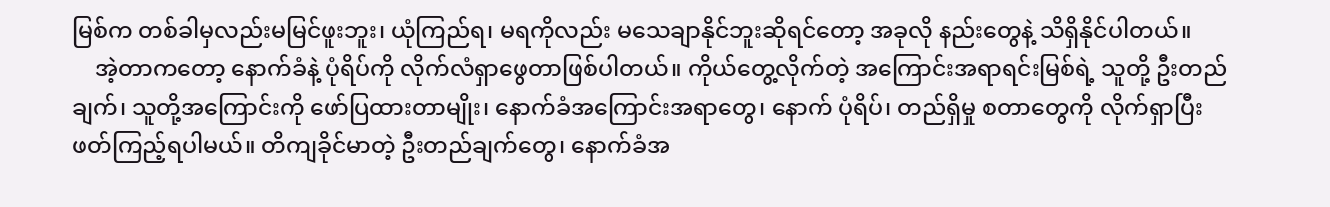မြစ်က တစ်ခါမှလည်းမမြင်ဖူးဘူး၊ ယုံကြည်ရ၊ မရကိုလည်း မသေချာနိုင်ဘူးဆိုရင်တော့ အခုလို နည်းတွေနဲ့ သိရှိနိုင်ပါတယ်။
    အဲ့တာက‌တော့ နောက်ခံနဲ့ ပုံရိပ်ကို လိုက်လံရှာဖွေတာဖြစ်ပါတယ်။ ကိုယ်တွေ့လိုက်တဲ့ အကြောင်းအရာရင်းမြစ်ရဲ့ သူတို့ ဦးတည်ချက်၊ သူတို့အကြောင်းကို ဖော်ပြထားတာမျိုး၊ နောက်ခံအကြောင်းအရာတွေ၊ နောက် ပုံရိပ်၊ တည်ရှိမှု စတာတွေကို လိုက်ရှာပြီး ဖတ်ကြည့်ရပါမယ်။ တိကျခိုင်မာတဲ့ ဦးတည်ချက်တွေ၊ နောက်ခံအ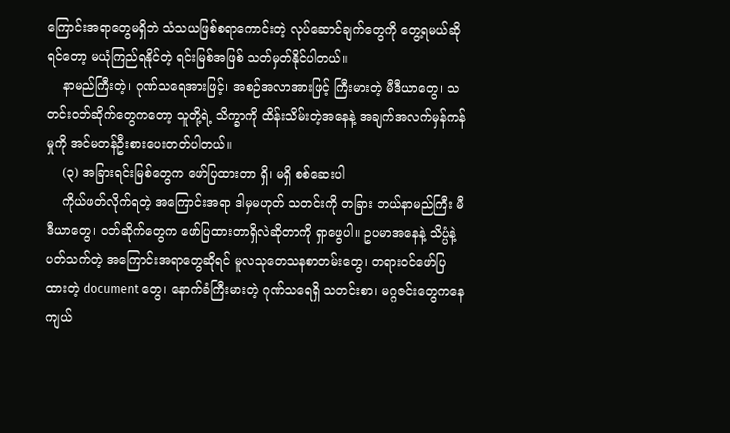ကြောင်းအရာတွေမရှိဘဲ သံသယဖြစ်စရာကောင်းတဲ့ လုပ်ဆောင်ချက်တွေကို တွေ့ရမယ်ဆိုရင်တော့ မယုံကြည်ရနိုင်တဲ့ ရင်းမြစ်အဖြစ် သတ်မှတ်နိုင်ပါတယ်။
    နာမည်ကြီးတဲ့၊ ဂုဏ်သရေအားဖြင့်၊ အစဉ်အလာအားဖြင့် ကြီးမားတဲ့ မီဒီယာတွေ၊ သတင်းဝဘ်ဆိုက်တွေကတော့ သူတို့ရဲ့ သိက္ခာကို ထိန်းသိမ်းတဲ့အနေနဲ့ အချက်အလက်မှန်ကန်မှုကို အင်မတန်ဦးစားပေးတတ်ပါတယ်။
    (၃) အခြားရင်းမြစ်တွေက ဖော်ပြထားတာ ရှိ၊ မရှိ စစ်ဆေးပါ
    ကိုယ်ဖတ်လိုက်ရတဲ့ အကြောင်းအရာ ဒါမှမဟုတ် သတင်းကို တခြား ဘယ်နာမည်ကြီး မီဒီယာတွေ၊ ဝဘ်ဆိုက်တွေက ဖော်ပြထားတာရှိလဲဆိုတာကို ရှာဖွေပါ။ ဥပမာအနေနဲ့ သိပ္ပံနဲ့ ပတ်သက်တဲ့ အကြောင်းအရာတွေဆိုရင် မူလသုတေသနစာတမ်းတွေ၊ တရားဝင်ဖော်ပြထားတဲ့ document တွေ၊ နောက်ခံကြီးမားတဲ့ ဂုဏ်သရေရှိ သတင်းစာ၊ မဂ္ဂဇင်းတွေကနေ ကျယ်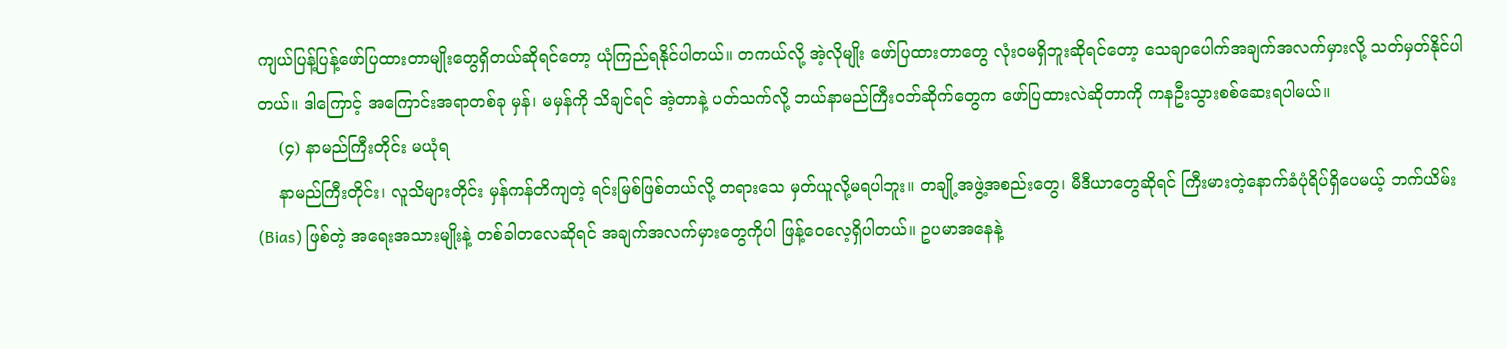ကျယ်ပြန့်ပြန့်ဖော်ပြထားတာမျိုးတွေရှိတယ်ဆိုရင်တော့ ယုံကြည်ရနိုင်ပါတယ်။ တကယ်လို့ အဲ့လိုမျိုး ဖော်ပြထားတာ‌တွေ လုံးဝမရှိဘူးဆိုရင်တော့ သေချာပေါက်အချက်အလက်မှားလို့ သတ်မှတ်နိုင်ပါတယ်။ ဒါကြောင့် အကြောင်းအရာတစ်ခု မှန်၊ မမှန်ကို သိချင်ရင် အဲ့တာနဲ့ ပတ်သက်လို့ ဘယ်နာမည်ကြီးဝဘ်ဆိုက်တွေက ဖော်ပြထားလဲဆိုတာကို ကနဦးသွားစစ်ဆေးရပါမယ်။
    (၄) နာမည်ကြီးတိုင်း မယုံရ
    နာမည်ကြီးတိုင်း၊ လူသိများတိုင်း မှန်ကန်တိကျတဲ့ ရင်းမြစ်ဖြစ်တယ်လို့ တရားသေ မှတ်ယူလို့မရပါဘူး။ တချို့အဖွဲ့အစည်းတွေ၊ မီဒီယာတွေ‌ဆိုရင် ကြီးမားတဲ့နောက်ခံပုံရိပ်ရှိပေမယ့် ဘက်ယိမ်း (Bias) ဖြစ်တဲ့ အရေးအသားမျိုးနဲ့ တစ်ခါတလေဆိုရင် အချက်အလက်မှားတွေကိုပါ ဖြန့်ဝေလေ့ရှိပါတယ်။ ဥပမာအနေနဲ့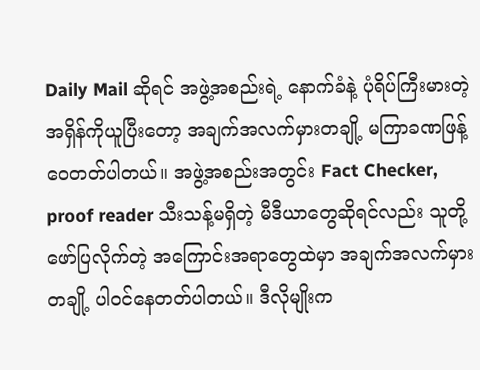Daily Mail ဆိုရင် အဖွဲ့အစည်းရဲ့ နောက်ခံနဲ့ ပုံရိပ်ကြီးမားတဲ့ အရှိန်ကိုယူပြီးတော့ အချက်အလက်မှားတချို့ မကြာခဏဖြန့်ဝေတတ်ပါတယ်။ အဖွဲ့အစည်းအတွင်း Fact Checker, proof reader သီးသန့်မရှိတဲ့ မီဒီယာတွေဆိုရင်လည်း သူတို့ဖော်ပြလိုက်တဲ့ အကြောင်းအရာတွေထဲမှာ အချက်အလက်မှားတချို့ ပါဝင်နေတတ်ပါတယ်။ ဒီလိုမျိုးက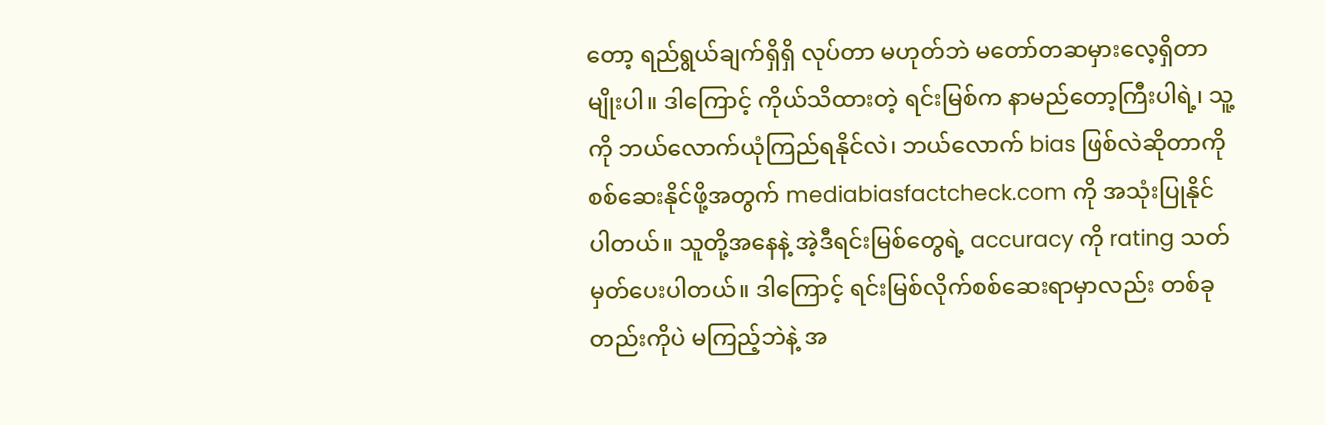တော့ ရည်ရွယ်ချက်ရှိရှိ လုပ်တာ မဟုတ်ဘဲ မတော်တဆမှားလေ့ရှိတာမျိုးပါ။ ဒါကြောင့် ကိုယ်သိထားတဲ့ ရင်းမြစ်က နာမည်တော့ကြီးပါရဲ့၊ သူ့ကို ဘယ်လောက်ယုံကြည်ရနိုင်လဲ၊ ဘယ်လောက် bias ဖြစ်လဲဆိုတာကို စစ်ဆေးနိုင်ဖို့အတွက် mediabiasfactcheck.com ကို အသုံးပြုနိုင်ပါတယ်။ သူတို့အနေနဲ့ အဲ့ဒီရင်းမြစ်တွေရဲ့ accuracy ကို rating သတ်မှတ်ပေးပါတယ်။ ဒါကြောင့် ရင်းမြစ်လိုက်စစ်ဆေးရာမှာလည်း တစ်ခုတည်းကိုပဲ မကြည့်ဘဲနဲ့ အ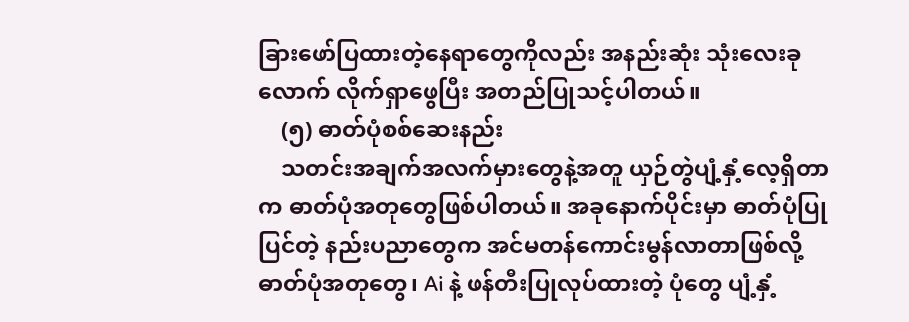ခြားဖော်ပြထားတဲ့နေရာတွေကိုလည်း အနည်းဆုံး သုံးလေးခုလောက် လိုက်ရှာဖွေပြီး အတည်ပြုသင့်ပါတယ်။
    (၅) ဓာတ်ပုံစစ်ဆေးနည်း
    သတင်းအချက်အလက်မှားတွေနဲ့အတူ ယှဉ်တွဲပျံ့နှံ့‌လေ့ရှိတာက ဓာတ်ပုံအတု‌တွေဖြစ်ပါတယ်။ အခုနောက်ပိုင်းမှာ ဓာတ်ပုံပြုပြင်တဲ့ နည်းပညာတွေက အင်မတန်ကောင်းမွန်လာတာဖြစ်လို့ ဓာတ်ပုံအတုတွေ၊ Ai နဲ့ ဖန်တီးပြုလုပ်ထားတဲ့ ပုံတွေ ပျံ့နှံ့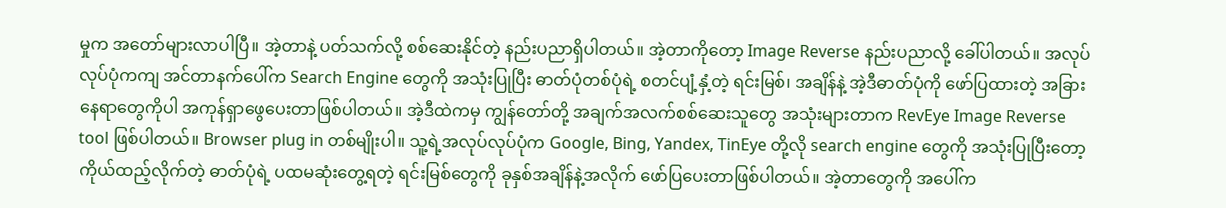မှုက အတော်များလာပါပြီ။ အဲ့တာနဲ့ ပတ်သက်လို့ စစ်ဆေးနိုင်တဲ့ နည်းပညာရှိပါတယ်။ အဲ့တာကိုတော့ Image Reverse နည်းပညာလို့ ခေါ်ပါတယ်။ အလုပ်လုပ်ပုံကကျ အင်တာနက်ပေါ်က Search Engine တွေကို အသုံးပြုပြီး ဓာတ်ပုံတစ်ပုံရဲ့ စတင်ပျံ့နှံ့တဲ့ ရင်းမြစ်၊ အချိန်နဲ့ အဲ့ဒီဓာတ်ပုံကို ဖော်ပြထားတဲ့ အခြားနေရာတွေကိုပါ အကုန်ရှာဖွေပေးတာဖြစ်ပါတယ်။ အဲ့ဒီထဲကမှ ကျွန်တော်တို့ အချက်အလက်စစ်ဆေးသူတွေ အသုံးများတာက RevEye Image Reverse tool ဖြစ်ပါတယ်။ Browser plug in တစ်မျိုးပါ။ သူ့ရဲ့အလုပ်လုပ်ပုံက Google, Bing, Yandex, TinEye တို့လို search engine တွေကို အသုံးပြုပြီးတော့ ကိုယ်ထည့်လိုက်တဲ့ ဓာတ်ပုံရဲ့ ပထမဆုံးတွေ့ရတဲ့ ရင်းမြစ်တွေကို ခုနှစ်အချိန်နဲ့အလိုက် ဖော်ပြပေးတာဖြစ်ပါတယ်။ အဲ့တာတွေကို အပေါ်က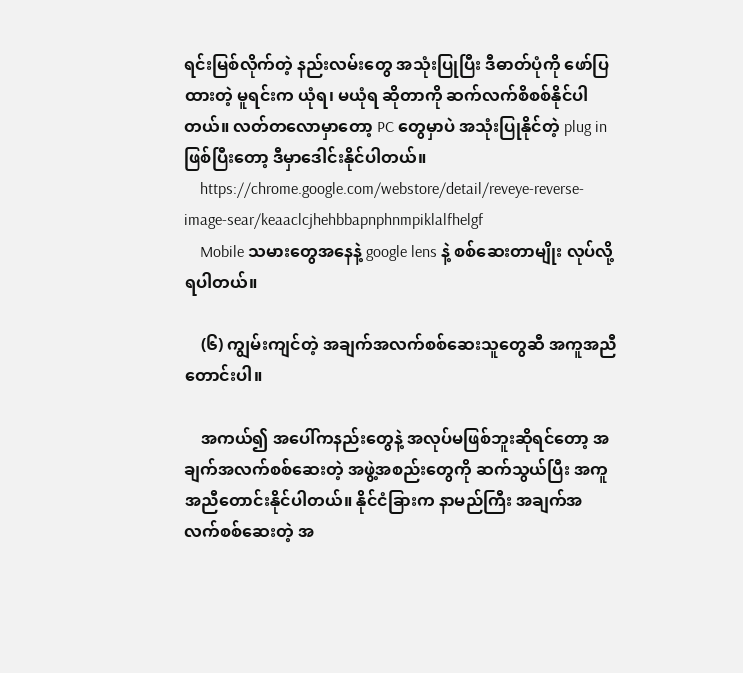ရင်းမြစ်လိုက်တဲ့ နည်းလမ်းတွေ အသုံးပြုပြီး ဒီဓာတ်ပုံကို ဖော်ပြထားတဲ့ မူရင်းက ယုံရ၊ မယုံရ ‌ဆိုတာကို ဆက်လက်စိစစ်နိုင်ပါတယ်။ လတ်တလောမှာတော့ PC တွေမှာပဲ အသုံးပြုနိုင်တဲ့ plug in ဖြစ်ပြီးတော့ ဒီမှာဒေါင်းနိုင်ပါတယ်။
    https://chrome.google.com/webstore/detail/reveye-reverse-image-sear/keaaclcjhehbbapnphnmpiklalfhelgf
    Mobile သမားတွေအနေနဲ့ google lens နဲ့ စစ်ဆေးတာမျိုး လုပ်လို့ရပါတယ်။

    (၆) ကျွမ်းကျင်တဲ့ အချက်အလက်စစ်ဆေးသူတွေဆီ အကူအညီတောင်းပါ။

    အကယ်၍ အပေါ်ကနည်းတွေနဲ့ အလုပ်မဖြစ်ဘူးဆိုရင်တော့ အချက်အလက်စစ်ဆေးတဲ့ အဖွဲ့အစည်းတွေကို ဆက်သွယ်ပြီး အကူအညီတောင်းနိုင်ပါတယ်။ နိုင်ငံခြားက နာမည်ကြီး အချက်အလက်စစ်ဆေးတဲ့ အ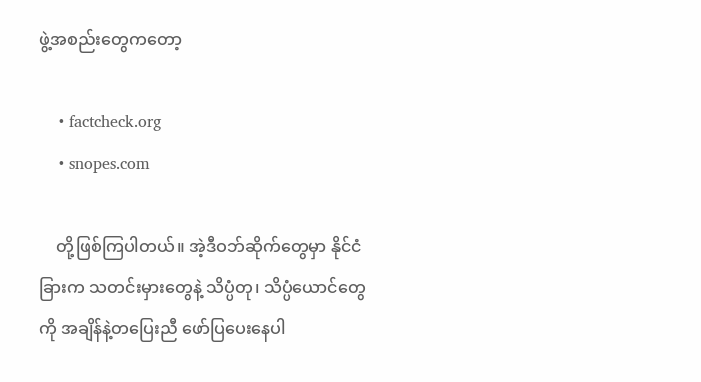ဖွဲ့အစည်းတွေကတော့

    • factcheck.org
    • snopes.com

    တို့ဖြစ်ကြပါတယ်။ အဲ့ဒီဝဘ်ဆိုက်တွေမှာ နိုင်ငံခြားက သတင်းမှားတွေနဲ့ သိပ္ပံတု၊ သိပ္ပံယောင်တွေကို အချိန်နဲ့တပြေးညီ ဖော်ပြပေးနေပါ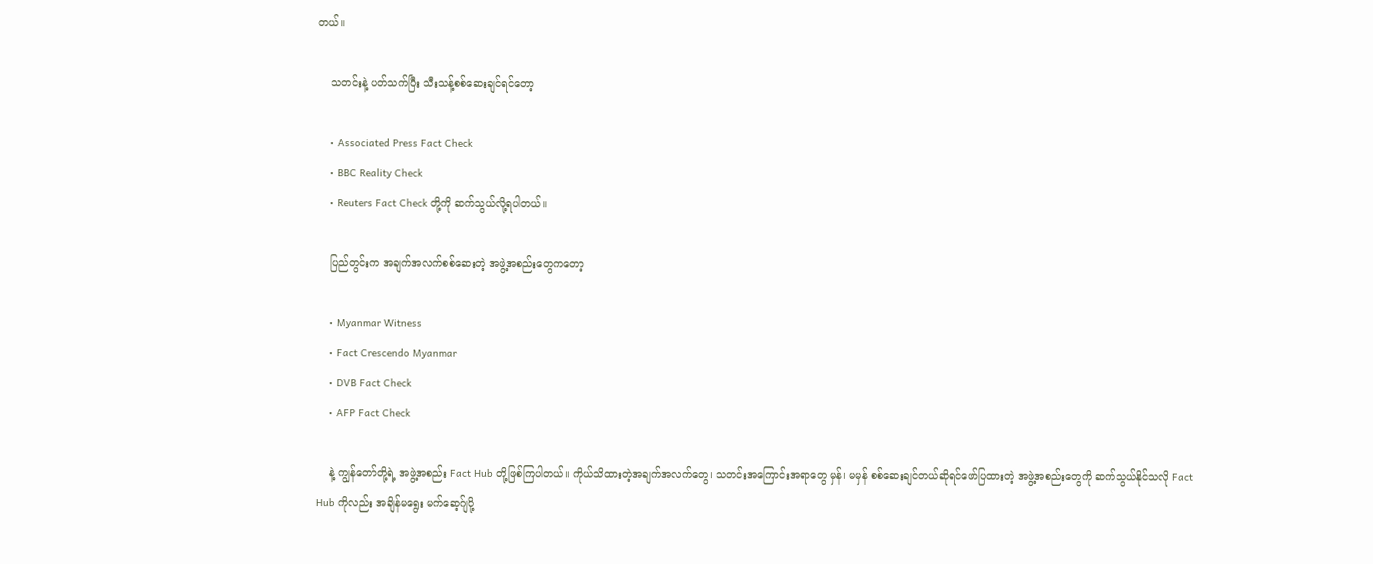တယ်။

    သတင်းနဲ့ ပတ်သက်ပြီး သီးသန့်စစ်ဆေးချင်ရင်တော့

    • Associated Press Fact Check
    • BBC Reality Check
    • Reuters Fact Check တို့ကို ဆက်သွယ်လို့ရပါတယ်။

    ပြည်တွင်းက အချက်အလက်စစ်ဆေးတဲ့ အဖွဲ့အစည်းတွေကတော့

    • Myanmar Witness
    • Fact Crescendo Myanmar
    • DVB Fact Check
    • AFP Fact Check

    နဲ့ ကျွန်တော်တို့ရဲ့ အဖွဲ့အစည်း Fact Hub တို့ဖြစ်ကြပါတယ်။ ကိုယ်သိထားတဲ့အချက်အလက်တွေ၊ သတင်းအကြောင်းအရာတွေ မှန်၊ မမှန် စစ်ဆေးချင်တယ်ဆိုရင်ဖော်ပြထားတဲ့ အဖွဲ့အစည်းတွေကို ဆက်သွယ်နိုင်သလို Fact Hub ကိုလည်း အချိန်မရွေး မက်ဆေ့ဂ်ျပို့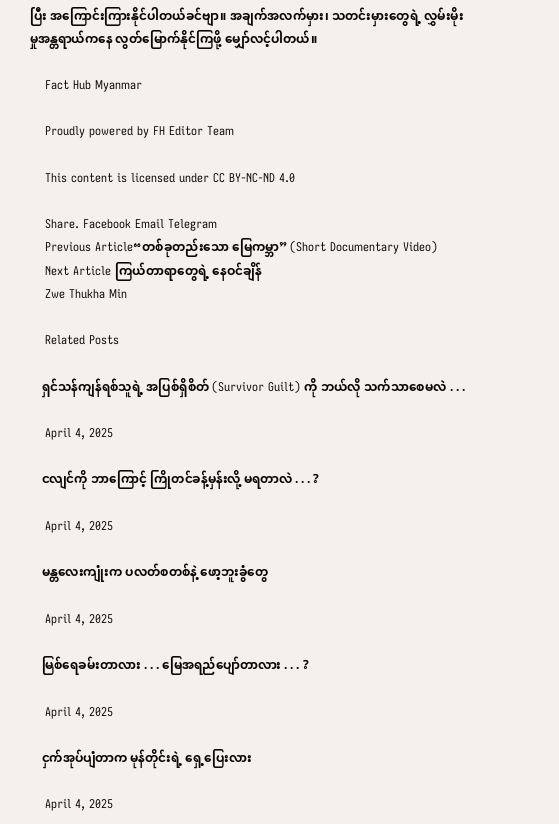ပြီး အကြောင်းကြားနိုင်ပါတယ်ခင်ဗျာ။ အချက်အလက်မှား၊ သတင်းမှားတွေရဲ့ လွှမ်းမိုးမှုအန္တရာယ်ကနေ လွတ်မြောက်နိုင်ကြဖို့ မျှော်လင့်ပါတယ်။

    Fact Hub Myanmar

    Proudly powered by FH Editor Team

    This content is licensed under CC BY-NC-ND 4.0

    Share. Facebook Email Telegram
    Previous Article“တစ်ခုတည်းသော မြေကမ္ဘာ” (Short Documentary Video)
    Next Article ကြယ်တာရာတွေရဲ့ နေဝင်ချိန်
    Zwe Thukha Min

    Related Posts

    ရှင်သန်ကျန်ရစ်သူရဲ့ အပြစ်ရှိစိတ် (Survivor Guilt) ကို ဘယ်လို သက်သာစေမလဲ . . .

    April 4, 2025

    ငလျင်ကို ဘာကြောင့် ကြိုတင်ခန့်မှန်းလို့ မရတာလဲ . . . ?

    April 4, 2025

    မန္တလေးကျုံးက ပလတ်စတစ်နဲ့ ဖော့ဘူးခွံတွေ

    April 4, 2025

    မြစ်ရေခမ်းတာလား . . . မြေအရည်ပျော်တာလား . . . ?

    April 4, 2025

    ငှက်အုပ်ပျံတာက မုန်တိုင်းရဲ့ ရှေ့ပြေးလား

    April 4, 2025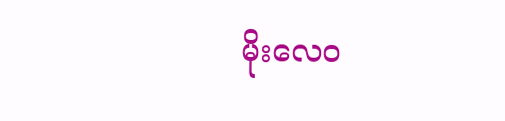မိုးလေဝ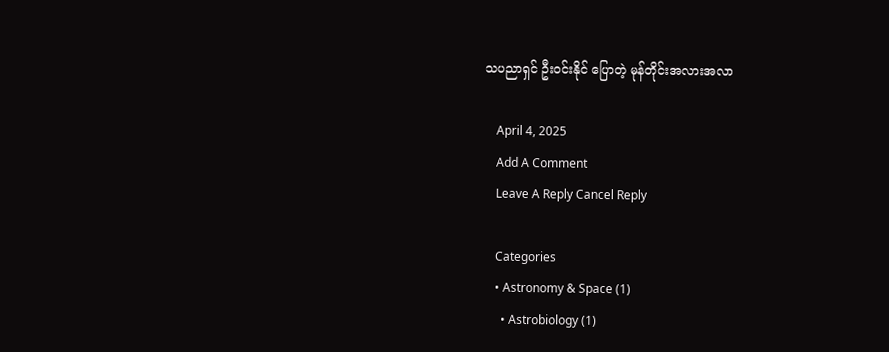သပညာရှင် ဦးဝင်းနိုင် ပြောတဲ့ မုန်တိုင်းအလားအလာ

    April 4, 2025
    Add A Comment
    Leave A Reply Cancel Reply

    Categories
    • Astronomy & Space (1)
      • Astrobiology (1)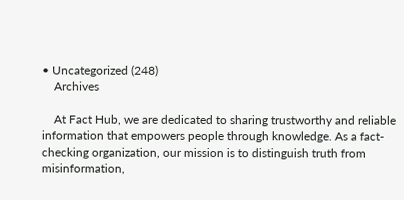• Uncategorized (248)
    Archives

    At Fact Hub, we are dedicated to sharing trustworthy and reliable information that empowers people through knowledge. As a fact-checking organization, our mission is to distinguish truth from misinformation,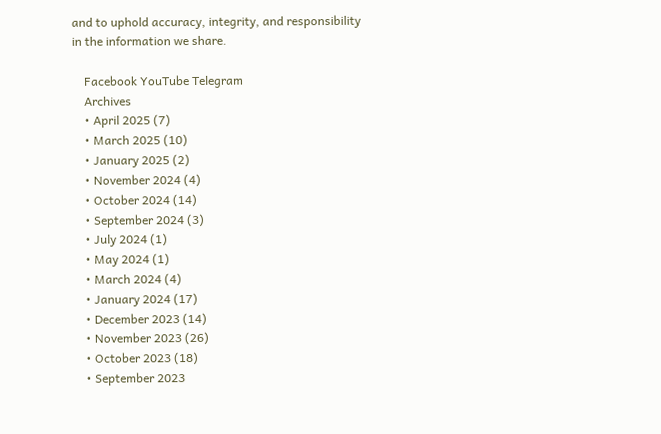and to uphold accuracy, integrity, and responsibility in the information we share.

    Facebook YouTube Telegram
    Archives
    • April 2025 (7)
    • March 2025 (10)
    • January 2025 (2)
    • November 2024 (4)
    • October 2024 (14)
    • September 2024 (3)
    • July 2024 (1)
    • May 2024 (1)
    • March 2024 (4)
    • January 2024 (17)
    • December 2023 (14)
    • November 2023 (26)
    • October 2023 (18)
    • September 2023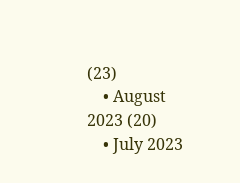(23)
    • August 2023 (20)
    • July 2023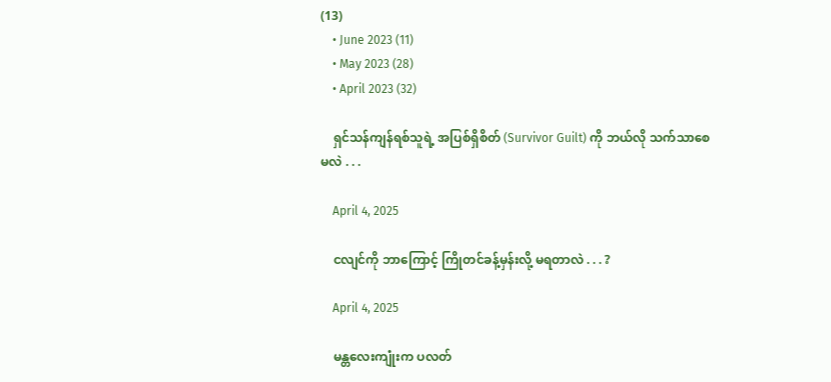(13)
    • June 2023 (11)
    • May 2023 (28)
    • April 2023 (32)

    ရှင်သန်ကျန်ရစ်သူရဲ့ အပြစ်ရှိစိတ် (Survivor Guilt) ကို ဘယ်လို သက်သာစေမလဲ . . .

    April 4, 2025

    ငလျင်ကို ဘာကြောင့် ကြိုတင်ခန့်မှန်းလို့ မရတာလဲ . . . ?

    April 4, 2025

    မန္တလေးကျုံးက ပလတ်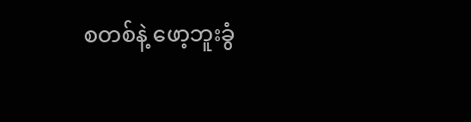စတစ်နဲ့ ဖော့ဘူးခွံ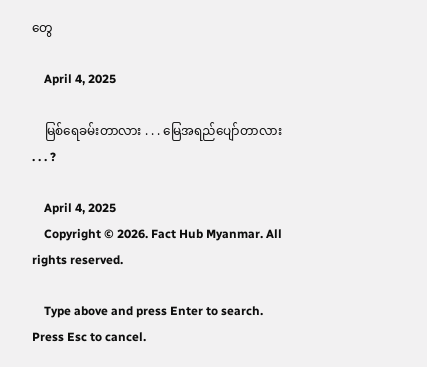တွေ

    April 4, 2025

    မြစ်ရေခမ်းတာလား . . . မြေအရည်ပျော်တာလား . . . ?

    April 4, 2025
    Copyright © 2026. Fact Hub Myanmar. All rights reserved.

    Type above and press Enter to search. Press Esc to cancel.